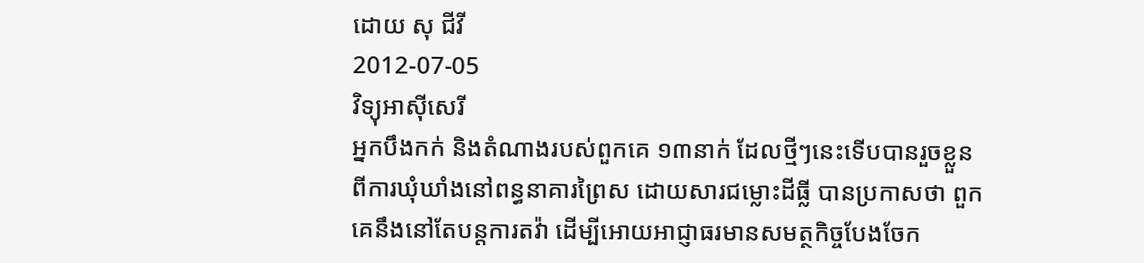ដោយ សុ ជីវី
2012-07-05
វិទ្យុអាស៊ីសេរី
អ្នកបឹងកក់ និងតំណាងរបស់ពួកគេ ១៣នាក់ ដែលថ្មីៗនេះទើបបានរួចខ្លួនពីការឃុំឃាំងនៅពន្ធនាគារព្រៃស ដោយសារជម្លោះដីធ្លី បានប្រកាសថា ពួកគេនឹងនៅតែបន្តការតវ៉ា ដើម្បីអោយអាជ្ញាធរមានសមត្ថកិច្ចបែងចែក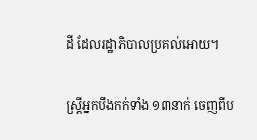ដី ដែលរដ្ឋាភិបាលប្រគល់អោយ។

ស្ត្រីអ្នកបឹងកក់ទាំង ១៣នាក់ ចេញពីប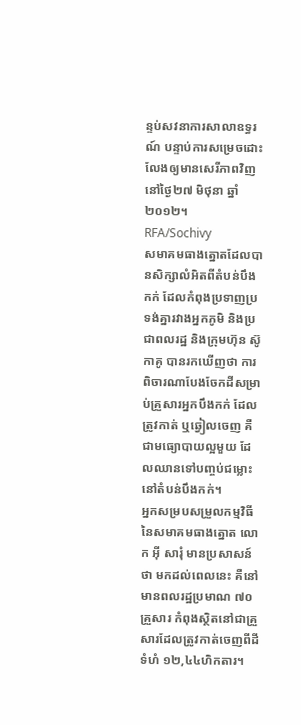ន្ទប់សវនាការសាលាឧទ្ធរណ៍ បន្ទាប់ការសម្រេចដោះលែងឲ្យមានសេរីភាពវិញ នៅថ្ងៃ២៧ មិថុនា ឆ្នាំ២០១២។
RFA/Sochivy
សមាគមធាងត្នោតដែលបានសិក្សាលំអិតពីតំបន់បឹងកក់ ដែលកំពុងប្រទាញប្រទង់គ្នារវាងអ្នកភូមិ និងប្រជាពលរដ្ឋ និងក្រុមហ៊ុន ស៊ូកាគូ បានរកឃើញថា ការពិចារណាបែងចែកដីសម្រាប់គ្រួសារអ្នកបឹងកក់ ដែលត្រូវកាត់ ឬឆ្វៀលចេញ គឺជាមធ្យោបាយល្អមួយ ដែលឈានទៅបញ្ចប់ជម្លោះនៅតំបន់បឹងកក់។
អ្នកសម្របសម្រួលកម្មវិធី នៃសមាគមធាងត្នោត លោក អ៊ី សារុំ មានប្រសាសន៍ថា មកដល់ពេលនេះ គឺនៅមានពលរដ្ឋប្រមាណ ៧០គ្រួសារ កំពុងស្ថិតនៅជាគ្រួសារដែលត្រូវកាត់ចេញពីដីទំហំ ១២,៤៤ហិកតារ។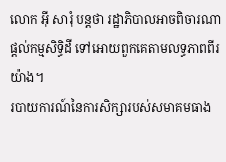លោក អ៊ី សារុំ បន្តថា រដ្ឋាភិបាលអាចពិចារណាផ្ដល់កម្មសិទ្ធិដី ទៅអោយពួកគេតាមលទ្ធភាពពីរយ៉ាង។
របាយការណ៍នៃការសិក្សារបស់សមាគមធាង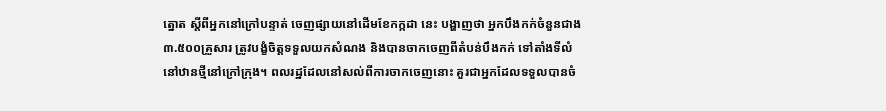ត្នោត ស្តីពីអ្នកនៅក្រៅបន្ទាត់ ចេញផ្សាយនៅដើមខែកក្កដា នេះ បង្ហាញថា អ្នកបឹងកក់ចំនួនជាង ៣.៥០០គ្រួសារ ត្រូវបង្ខំចិត្តទទួលយកសំណង និងបានចាកចេញពីតំបន់បឹងកក់ ទៅតាំងទីលំនៅឋានថ្មីនៅក្រៅក្រុង។ ពលរដ្ឋដែលនៅសល់ពីការចាកចេញនោះ គួរជាអ្នកដែលទទួលបានចំ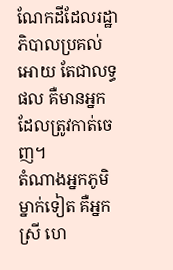ណែកដីដែលរដ្ឋាភិបាលប្រគល់អោយ តែជាលទ្ធផល គឺមានអ្នកដែលត្រូវកាត់ចេញ។
តំណាងអ្នកភូមិម្នាក់ទៀត គឺអ្នកស្រី ហេ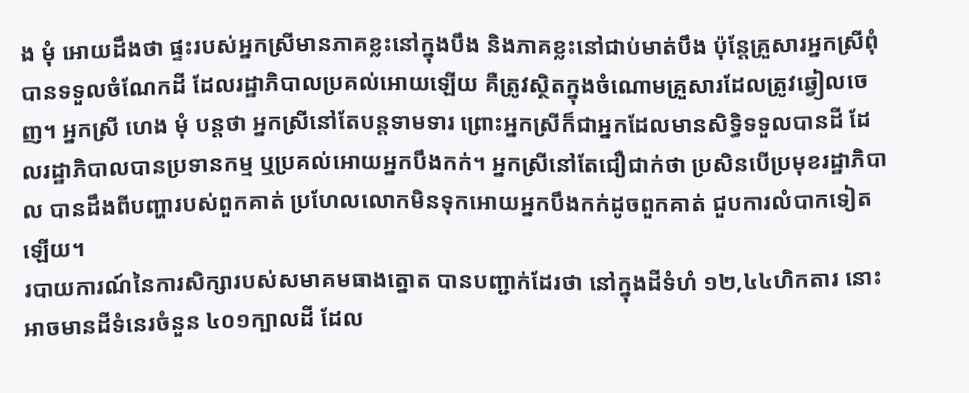ង មុំ អោយដឹងថា ផ្ទះរបស់អ្នកស្រីមានភាគខ្លះនៅក្នុងបឹង និងភាគខ្លះនៅជាប់មាត់បឹង ប៉ុន្តែគ្រួសារអ្នកស្រីពុំបានទទួលចំណែកដី ដែលរដ្ឋាភិបាលប្រគល់អោយឡើយ គឺត្រូវស្ថិតក្នុងចំណោមគ្រួសារដែលត្រូវឆ្វៀលចេញ។ អ្នកស្រី ហេង មុំ បន្តថា អ្នកស្រីនៅតែបន្តទាមទារ ព្រោះអ្នកស្រីក៏ជាអ្នកដែលមានសិទ្ធិទទួលបានដី ដែលរដ្ឋាភិបាលបានប្រទានកម្ម ឬប្រគល់អោយអ្នកបឹងកក់។ អ្នកស្រីនៅតែជឿជាក់ថា ប្រសិនបើប្រមុខរដ្ឋាភិបាល បានដឹងពីបញ្ហារបស់ពួកគាត់ ប្រហែលលោកមិនទុកអោយអ្នកបឹងកក់ដូចពួកគាត់ ជួបការលំបាកទៀតឡើយ។
របាយការណ៍នៃការសិក្សារបស់សមាគមធាងត្នោត បានបញ្ជាក់ដែរថា នៅក្នុងដីទំហំ ១២,៤៤ហិកតារ នោះ អាចមានដីទំនេរចំនួន ៤០១ក្បាលដី ដែល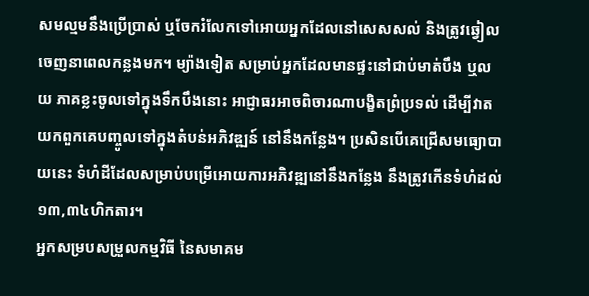សមល្មមនឹងប្រើប្រាស់ ឬចែករំលែកទៅអោយអ្នកដែលនៅសេសសល់ និងត្រូវឆ្វៀលចេញនាពេលកន្លងមក។ ម្យ៉ាងទៀត សម្រាប់អ្នកដែលមានផ្ទះនៅជាប់មាត់បឹង ឬលយ ភាគខ្លះចូលទៅក្នុងទឹកបឹងនោះ អាជ្ញាធរអាចពិចារណាបង្ខិតព្រំប្រទល់ ដើម្បីវាតយកពួកគេបញ្ចូលទៅក្នុងតំបន់អភិវឌ្ឍន៍ នៅនឹងកន្លែង។ ប្រសិនបើគេជ្រើសមធ្យោបាយនេះ ទំហំដីដែលសម្រាប់បម្រើអោយការអភិវឌ្ឍនៅនឹងកន្លែង នឹងត្រូវកើនទំហំដល់ ១៣,៣៤ហិកតារ។
អ្នកសម្របសម្រួលកម្មវិធី នៃសមាគម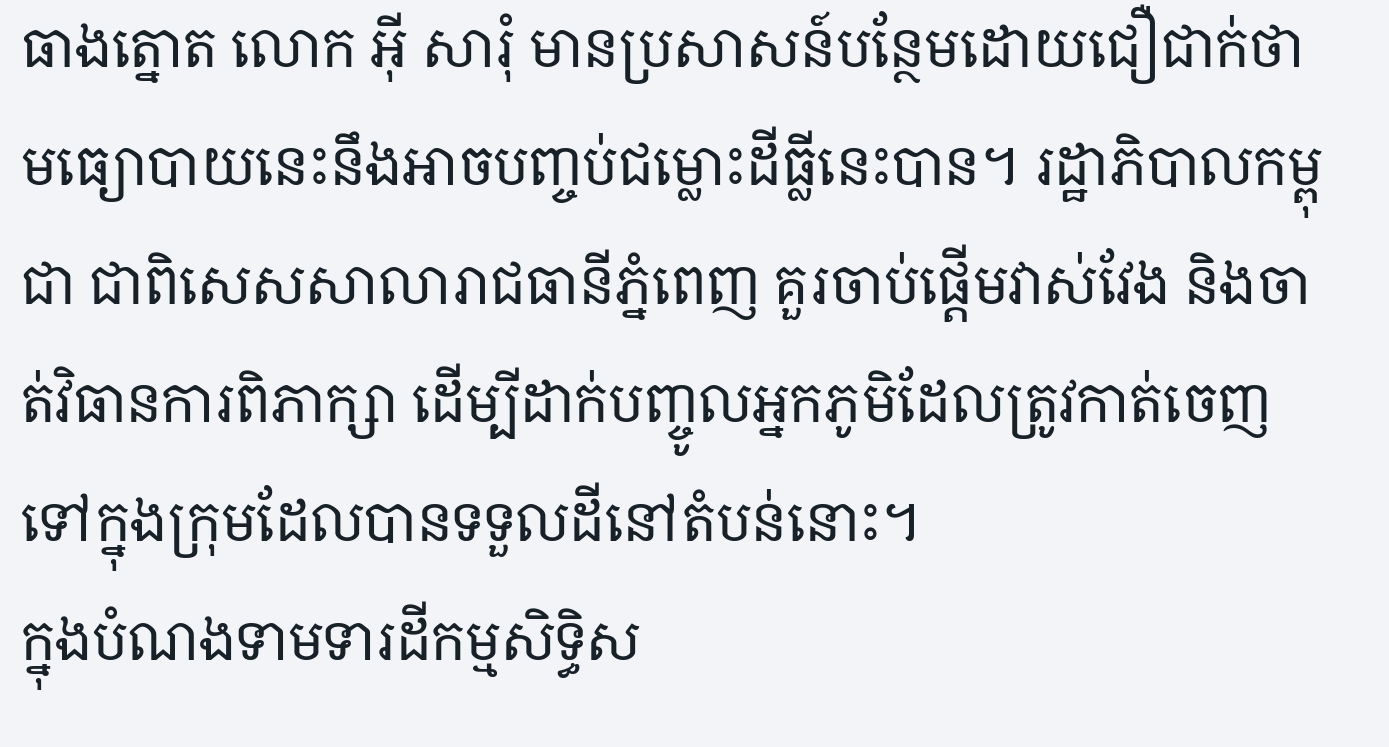ធាងត្នោត លោក អ៊ី សារុំ មានប្រសាសន៍បន្ថែមដោយជឿជាក់ថា មធ្យោបាយនេះនឹងអាចបញ្ចប់ជម្លោះដីធ្លីនេះបាន។ រដ្ឋាភិបាលកម្ពុជា ជាពិសេសសាលារាជធានីភ្នំពេញ គួរចាប់ផ្ដើមវាស់វែង និងចាត់វិធានការពិភាក្សា ដើម្បីដាក់បញ្ចូលអ្នកភូមិដែលត្រូវកាត់ចេញទៅក្នុងក្រុមដែលបានទទួលដីនៅតំបន់នោះ។
ក្នុងបំណងទាមទារដីកម្មសិទ្ធិស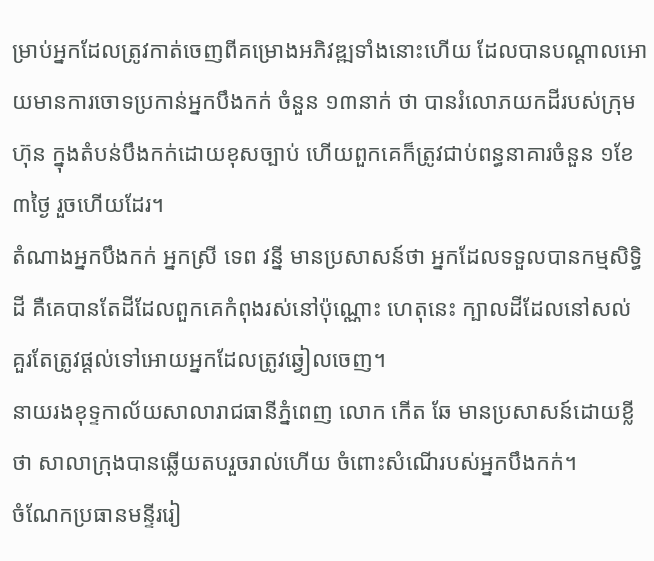ម្រាប់អ្នកដែលត្រូវកាត់ចេញពីគម្រោងអភិវឌ្ឍទាំងនោះហើយ ដែលបានបណ្ដាលអោយមានការចោទប្រកាន់អ្នកបឹងកក់ ចំនួន ១៣នាក់ ថា បានរំលោភយកដីរបស់ក្រុមហ៊ុន ក្នុងតំបន់បឹងកក់ដោយខុសច្បាប់ ហើយពួកគេក៏ត្រូវជាប់ពន្ធនាគារចំនួន ១ខែ ៣ថ្ងៃ រួចហើយដែរ។
តំណាងអ្នកបឹងកក់ អ្នកស្រី ទេព វន្នី មានប្រសាសន៍ថា អ្នកដែលទទួលបានកម្មសិទ្ធិដី គឺគេបានតែដីដែលពួកគេកំពុងរស់នៅប៉ុណ្ណោះ ហេតុនេះ ក្បាលដីដែលនៅសល់ គួរតែត្រូវផ្ដល់ទៅអោយអ្នកដែលត្រូវឆ្វៀលចេញ។
នាយរងខុទ្ទកាល័យសាលារាជធានីភ្នំពេញ លោក កើត ឆែ មានប្រសាសន៍ដោយខ្លីថា សាលាក្រុងបានឆ្លើយតបរួចរាល់ហើយ ចំពោះសំណើរបស់អ្នកបឹងកក់។
ចំណែកប្រធានមន្ទីររៀ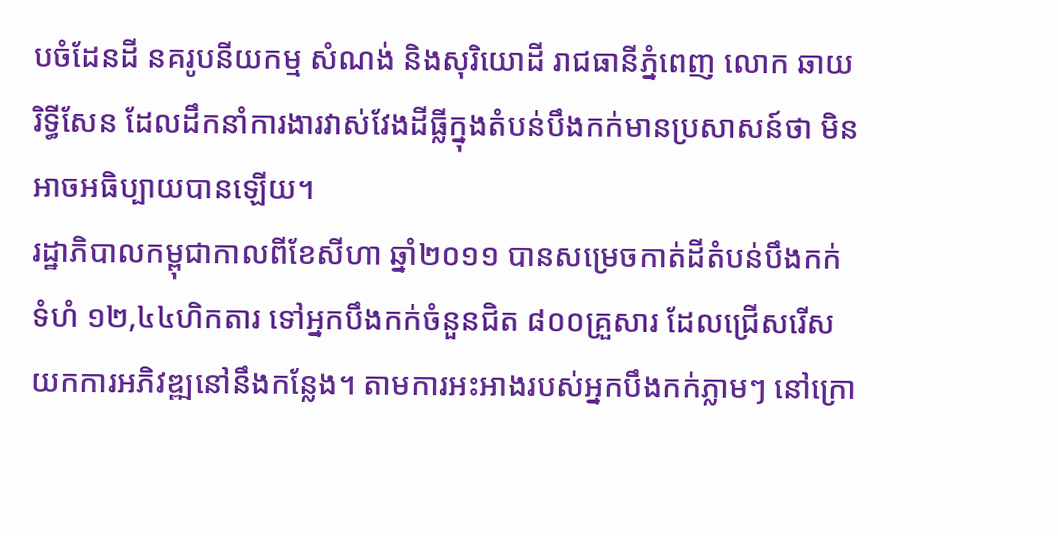បចំដែនដី នគរូបនីយកម្ម សំណង់ និងសុរិយោដី រាជធានីភ្នំពេញ លោក ឆាយ រិទ្ធីសែន ដែលដឹកនាំការងារវាស់វែងដីធ្លីក្នុងតំបន់បឹងកក់មានប្រសាសន៍ថា មិនអាចអធិប្បាយបានឡើយ។
រដ្ឋាភិបាលកម្ពុជាកាលពីខែសីហា ឆ្នាំ២០១១ បានសម្រេចកាត់ដីតំបន់បឹងកក់ទំហំ ១២,៤៤ហិកតារ ទៅអ្នកបឹងកក់ចំនួនជិត ៨០០គ្រួសារ ដែលជ្រើសរើសយកការអភិវឌ្ឍនៅនឹងកន្លែង។ តាមការអះអាងរបស់អ្នកបឹងកក់ភ្លាមៗ នៅក្រោ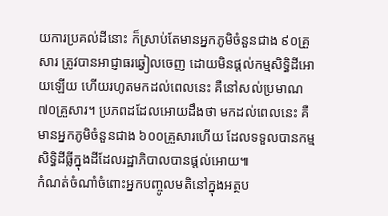យការប្រគល់ដីនោះ ក៏ស្រាប់តែមានអ្នកភូមិចំនួនជាង ៩០គ្រួសារ ត្រូវបានអាជ្ញាធរឆ្វៀលចេញ ដោយមិនផ្ដល់កម្មសិទ្ធិដីអោយឡើយ ហើយរហូតមកដល់ពេលនេះ គឺនៅសល់ប្រមាណ ៧០គ្រួសារ។ ប្រភពដដែលអោយដឹងថា មកដល់ពេលនេះ គឺមានអ្នកភូមិចំនួនជាង ៦០០គ្រួសារហើយ ដែលទទួលបានកម្មសិទ្ធិដីធ្លីក្នុងដីដែលរដ្ឋាភិបាលបានផ្ដល់អោយ៕
កំណត់ចំណាំចំពោះអ្នកបញ្ចូលមតិនៅក្នុងអត្ថប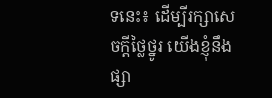ទនេះ៖ ដើម្បីរក្សាសេចក្ដីថ្លៃថ្នូរ យើងខ្ញុំនឹងផ្សា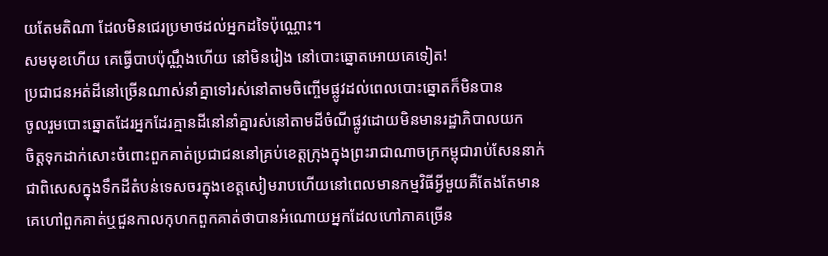យតែមតិណា ដែលមិនជេរប្រមាថដល់អ្នកដទៃប៉ុណ្ណោះ។
សមមុខហើយ គេធ្វើបាបប៉ុណ្ណឹងហើយ នៅមិនរៀង នៅបោះឆ្នោតអោយគេទៀត!
ប្រជាជនអត់ដីនៅច្រើនណាស់នាំគ្នាទៅរស់នៅតាមចិញ្ចើមផ្លូវដល់ពេលបោះឆ្នោតក៏មិនបាន
ចូលរួមបោះឆ្នោតដែរអ្នកដែរគ្មានដីនៅនាំគ្នារស់នៅតាមដីចំណីផ្លូវដោយមិនមានរដ្ឋាភិបាលយក
ចិត្តទុកដាក់សោះចំពោះពួកគាត់ប្រជាជននៅគ្រប់ខេត្តក្រុងក្នុងព្រះរាជាណាចក្រកម្ពុជារាប់សែននាក់
ជាពិសេសក្នុងទឹកដីតំបន់ទេសចរក្នុងខេត្តសៀមរាបហើយនៅពេលមានកម្មវិធីអ្វីមួយគឺតែងតែមាន
គេហៅពួកគាត់ឬជួនកាលកុហកពួកគាត់ថាបានអំណោយអ្នកដែលហៅភាគច្រើន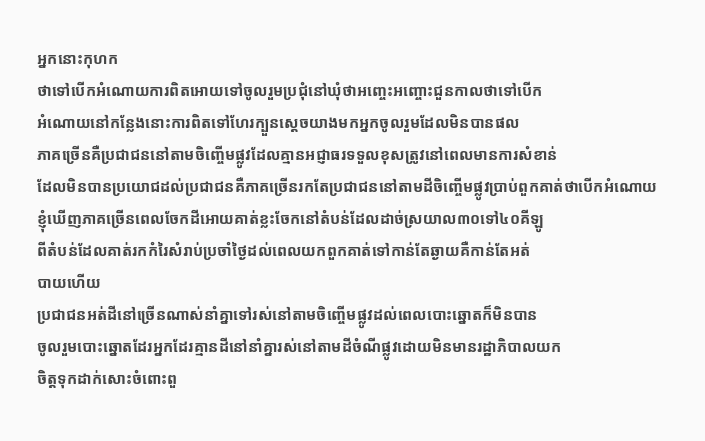អ្នកនោះកុហក
ថាទៅបើកអំណោយការពិតអោយទៅចូលរួមប្រជុំនៅឃុំថាអញ្ចេះអញ្ចោះជួនកាលថាទៅបើក
អំណោយនៅកន្លែងនោះការពិតទៅហែរក្បួនស្តេចយាងមកអ្នកចូលរួមដែលមិនបានផល
ភាគច្រើនគឺប្រជាជននៅតាមចិញ្ចើមផ្លូវដែលគ្មានអជ្ញាធរទទួលខុសត្រូវនៅពេលមានការសំខាន់
ដែលមិនបានប្រយោជដល់ប្រជាជនគឺភាគច្រើនរកតែប្រជាជននៅតាមដីចិញ្ចើមផ្លូវប្រាប់ពួកគាត់ថាបើកអំណោយ
ខ្ញុំឃើញភាគច្រើនពេលចែកដីអោយគាត់ខ្លះចែកនៅតំបន់ដែលដាច់ស្រយាល៣០ទៅ៤០គីឡូ
ពីតំបន់ដែលគាត់រកកំរៃសំរាប់ប្រចាំថ្ងៃដល់ពេលយកពួកគាត់ទៅកាន់តែឆ្ងាយគឺកាន់តែអត់
បាយហើយ
ប្រជាជនអត់ដីនៅច្រើនណាស់នាំគ្នាទៅរស់នៅតាមចិញ្ចើមផ្លូវដល់ពេលបោះឆ្នោតក៏មិនបាន
ចូលរួមបោះឆ្នោតដែរអ្នកដែរគ្មានដីនៅនាំគ្នារស់នៅតាមដីចំណីផ្លូវដោយមិនមានរដ្ឋាភិបាលយក
ចិត្តទុកដាក់សោះចំពោះពួ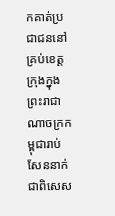កគាត់ប្រជាជននៅគ្រប់ខេត្តក្រុងក្នុងព្រះរាជាណាចក្រកម្ពុជារាប់សែននាក់
ជាពិសេស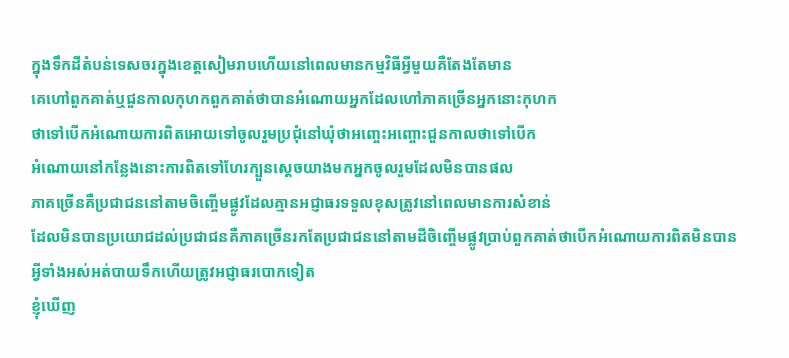ក្នុងទឹកដីតំបន់ទេសចរក្នុងខេត្តសៀមរាបហើយនៅពេលមានកម្មវិធីអ្វីមួយគឺតែងតែមាន
គេហៅពួកគាត់ឬជួនកាលកុហកពួកគាត់ថាបានអំណោយអ្នកដែលហៅភាគច្រើនអ្នកនោះកុហក
ថាទៅបើកអំណោយការពិតអោយទៅចូលរួមប្រជុំនៅឃុំថាអញ្ចេះអញ្ចោះជួនកាលថាទៅបើក
អំណោយនៅកន្លែងនោះការពិតទៅហែរក្បួនស្តេចយាងមកអ្នកចូលរួមដែលមិនបានផល
ភាគច្រើនគឺប្រជាជននៅតាមចិញ្ចើមផ្លូវដែលគ្មានអជ្ញាធរទទួលខុសត្រូវនៅពេលមានការសំខាន់
ដែលមិនបានប្រយោជដល់ប្រជាជនគឺភាគច្រើនរកតែប្រជាជននៅតាមដីចិញ្ចើមផ្លូវប្រាប់ពួកគាត់ថាបើកអំណោយការពិតមិនបាន
អ្វីទាំងអស់អត់បាយទឹកហើយត្រូវអជ្ញាធរបោកទៀត
ខ្ញុំឃើញ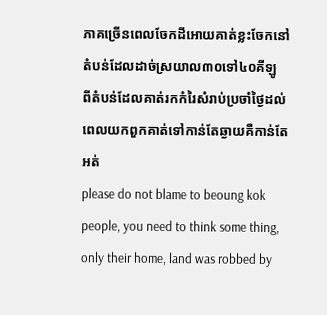ភាគច្រើនពេលចែកដីអោយគាត់ខ្លះចែកនៅតំបន់ដែលដាច់ស្រយាល៣០ទៅ៤០គីឡូ
ពីតំបន់ដែលគាត់រកកំរៃសំរាប់ប្រចាំថ្ងៃដល់ពេលយកពួកគាត់ទៅកាន់តែឆ្ងាយគឺកាន់តែអត់
please do not blame to beoung kok people, you need to think some thing, only their home, land was robbed by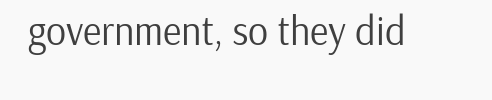government, so they did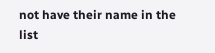not have their name in the list